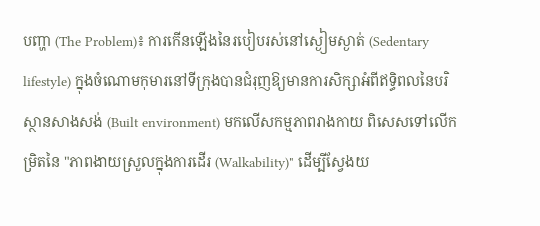បញ្ហា (The Problem)៖ ការកើនឡើងនៃរបៀបរស់នៅស្ងៀមស្ងាត់ (Sedentary lifestyle) ក្នុងចំណោមកុមារនៅទីក្រុងបានជំរុញឱ្យមានការសិក្សាអំពីឥទ្ធិពលនៃបរិស្ថានសាងសង់ (Built environment) មកលើសកម្មភាពរាងកាយ ពិសេសទៅលើកម្រិតនៃ "ភាពងាយស្រួលក្នុងការដើរ (Walkability)" ដើម្បីស្វែងយ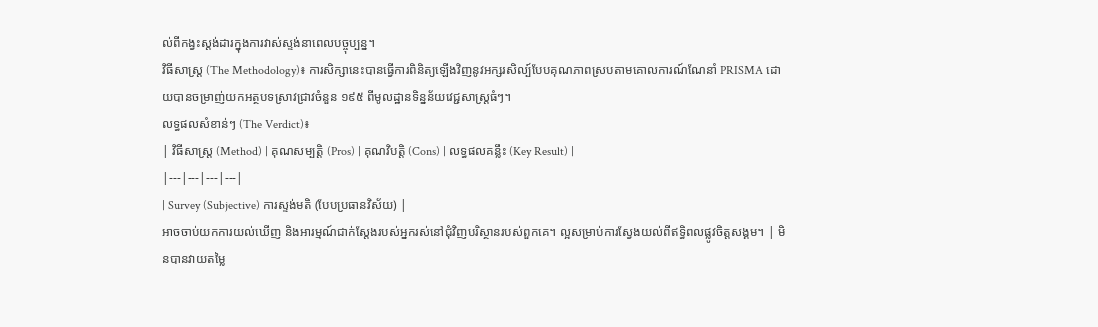ល់ពីកង្វះស្តង់ដារក្នុងការវាស់ស្ទង់នាពេលបច្ចុប្បន្ន។
វិធីសាស្ត្រ (The Methodology)៖ ការសិក្សានេះបានធ្វើការពិនិត្យឡើងវិញនូវអក្សរសិល្ប៍បែបគុណភាពស្របតាមគោលការណ៍ណែនាំ PRISMA ដោយបានចម្រាញ់យកអត្ថបទស្រាវជ្រាវចំនួន ១៩៥ ពីមូលដ្ឋានទិន្នន័យវេជ្ជសាស្រ្តធំៗ។
លទ្ធផលសំខាន់ៗ (The Verdict)៖
| វិធីសាស្ត្រ (Method) | គុណសម្បត្តិ (Pros) | គុណវិបត្តិ (Cons) | លទ្ធផលគន្លឹះ (Key Result) |
|---|---|---|---|
| Survey (Subjective) ការស្ទង់មតិ (បែបប្រធានវិស័យ) |
អាចចាប់យកការយល់ឃើញ និងអារម្មណ៍ជាក់ស្តែងរបស់អ្នករស់នៅជុំវិញបរិស្ថានរបស់ពួកគេ។ ល្អសម្រាប់ការស្វែងយល់ពីឥទ្ធិពលផ្លូវចិត្តសង្គម។ | មិនបានវាយតម្លៃ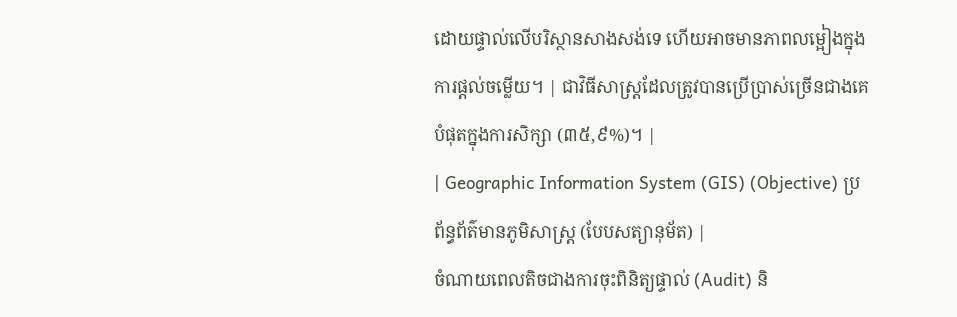ដោយផ្ទាល់លើបរិស្ថានសាងសង់ទេ ហើយអាចមានភាពលម្អៀងក្នុងការផ្តល់ចម្លើយ។ | ជាវិធីសាស្ត្រដែលត្រូវបានប្រើប្រាស់ច្រើនជាងគេបំផុតក្នុងការសិក្សា (៣៥,៩%)។ |
| Geographic Information System (GIS) (Objective) ប្រព័ន្ធព័ត៌មានភូមិសាស្ត្រ (បែបសត្យានុម័ត) |
ចំណាយពេលតិចជាងការចុះពិនិត្យផ្ទាល់ (Audit) និ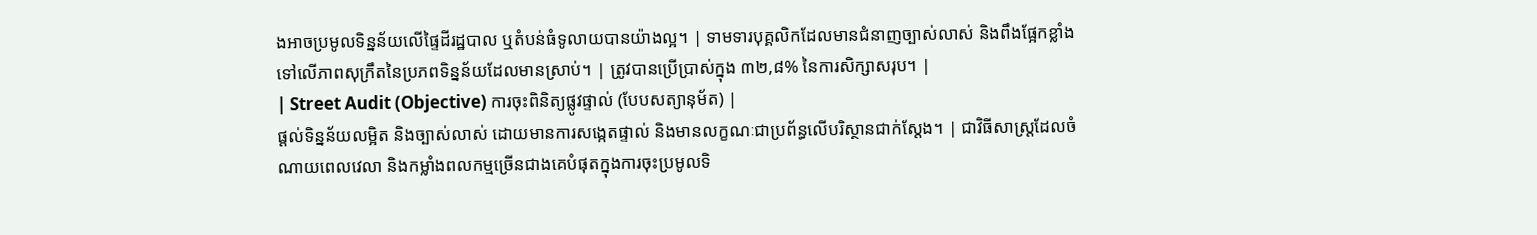ងអាចប្រមូលទិន្នន័យលើផ្ទៃដីរដ្ឋបាល ឬតំបន់ធំទូលាយបានយ៉ាងល្អ។ | ទាមទារបុគ្គលិកដែលមានជំនាញច្បាស់លាស់ និងពឹងផ្អែកខ្លាំងទៅលើភាពសុក្រឹតនៃប្រភពទិន្នន័យដែលមានស្រាប់។ | ត្រូវបានប្រើប្រាស់ក្នុង ៣២,៨% នៃការសិក្សាសរុប។ |
| Street Audit (Objective) ការចុះពិនិត្យផ្លូវផ្ទាល់ (បែបសត្យានុម័ត) |
ផ្តល់ទិន្នន័យលម្អិត និងច្បាស់លាស់ ដោយមានការសង្កេតផ្ទាល់ និងមានលក្ខណៈជាប្រព័ន្ធលើបរិស្ថានជាក់ស្តែង។ | ជាវិធីសាស្ត្រដែលចំណាយពេលវេលា និងកម្លាំងពលកម្មច្រើនជាងគេបំផុតក្នុងការចុះប្រមូលទិ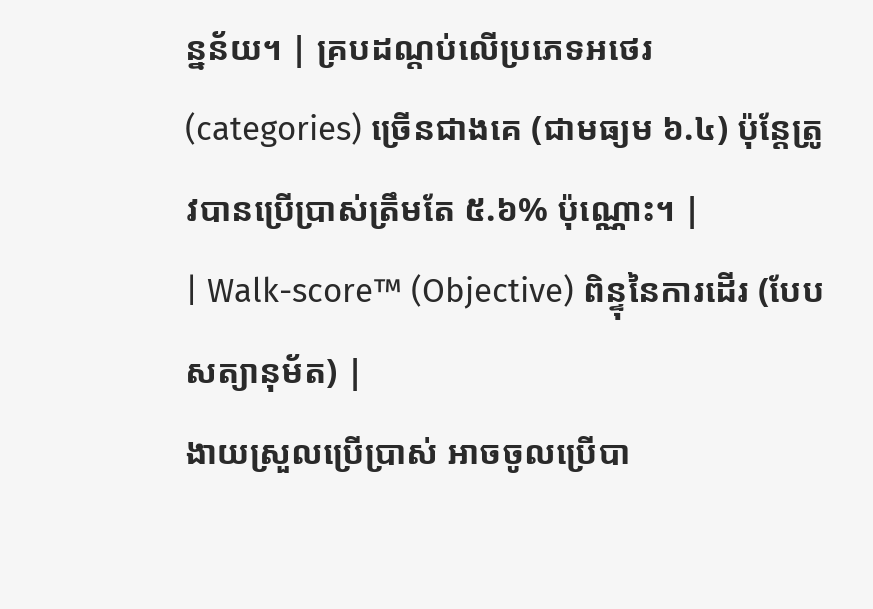ន្នន័យ។ | គ្របដណ្តប់លើប្រភេទអថេរ (categories) ច្រើនជាងគេ (ជាមធ្យម ៦.៤) ប៉ុន្តែត្រូវបានប្រើប្រាស់ត្រឹមតែ ៥.៦% ប៉ុណ្ណោះ។ |
| Walk-score™ (Objective) ពិន្ទុនៃការដើរ (បែបសត្យានុម័ត) |
ងាយស្រួលប្រើប្រាស់ អាចចូលប្រើបា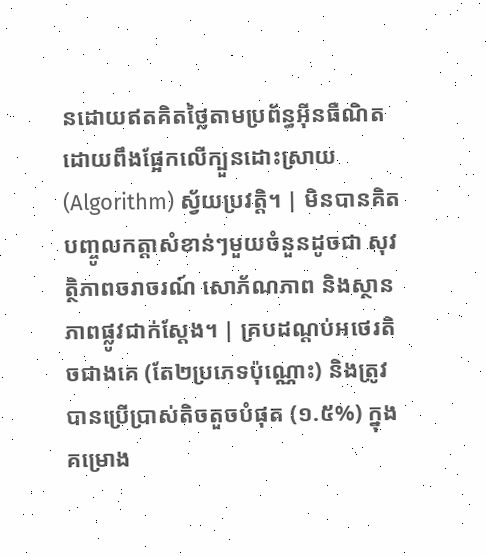នដោយឥតគិតថ្លៃតាមប្រព័ន្ធអ៊ីនធឺណិត ដោយពឹងផ្អែកលើក្បួនដោះស្រាយ (Algorithm) ស្វ័យប្រវត្តិ។ | មិនបានគិតបញ្ចូលកត្តាសំខាន់ៗមួយចំនួនដូចជា សុវត្ថិភាពចរាចរណ៍ សោភ័ណភាព និងស្ថានភាពផ្លូវជាក់ស្តែង។ | គ្របដណ្តប់អថេរតិចជាងគេ (តែ២ប្រភេទប៉ុណ្ណោះ) និងត្រូវបានប្រើប្រាស់តិចតួចបំផុត (១.៥%) ក្នុងគម្រោង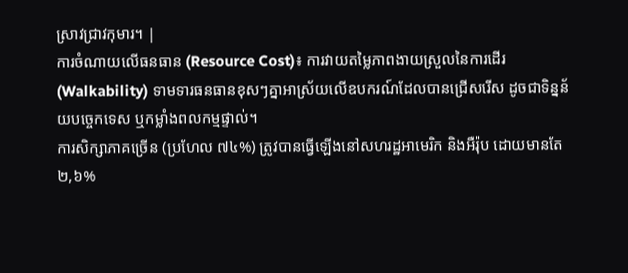ស្រាវជ្រាវកុមារ។ |
ការចំណាយលើធនធាន (Resource Cost)៖ ការវាយតម្លៃភាពងាយស្រួលនៃការដើរ (Walkability) ទាមទារធនធានខុសៗគ្នាអាស្រ័យលើឧបករណ៍ដែលបានជ្រើសរើស ដូចជាទិន្នន័យបច្ចេកទេស ឬកម្លាំងពលកម្មផ្ទាល់។
ការសិក្សាភាគច្រើន (ប្រហែល ៧៤%) ត្រូវបានធ្វើឡើងនៅសហរដ្ឋអាមេរិក និងអឺរ៉ុប ដោយមានតែ ២,៦%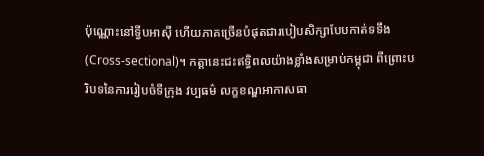ប៉ុណ្ណោះនៅទ្វីបអាស៊ី ហើយភាគច្រើនបំផុតជារបៀបសិក្សាបែបកាត់ទទឹង (Cross-sectional)។ កត្តានេះជះឥទ្ធិពលយ៉ាងខ្លាំងសម្រាប់កម្ពុជា ពីព្រោះបរិបទនៃការរៀបចំទីក្រុង វប្បធម៌ លក្ខខណ្ឌអាកាសធា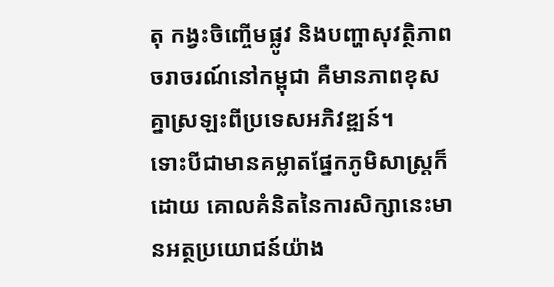តុ កង្វះចិញ្ចើមផ្លូវ និងបញ្ហាសុវត្ថិភាពចរាចរណ៍នៅកម្ពុជា គឺមានភាពខុសគ្នាស្រឡះពីប្រទេសអភិវឌ្ឍន៍។
ទោះបីជាមានគម្លាតផ្នែកភូមិសាស្រ្តក៏ដោយ គោលគំនិតនៃការសិក្សានេះមានអត្ថប្រយោជន៍យ៉ាង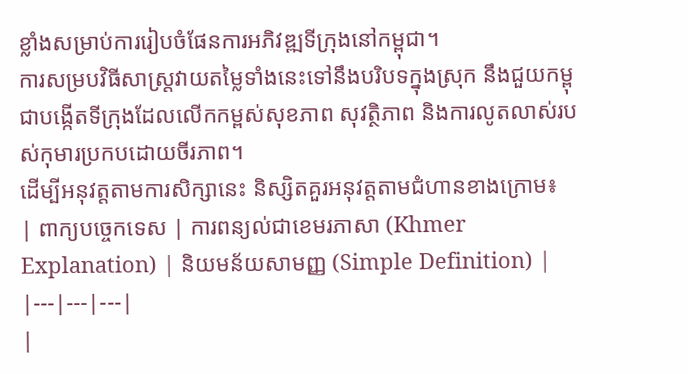ខ្លាំងសម្រាប់ការរៀបចំផែនការអភិវឌ្ឍទីក្រុងនៅកម្ពុជា។
ការសម្របវិធីសាស្ត្រវាយតម្លៃទាំងនេះទៅនឹងបរិបទក្នុងស្រុក នឹងជួយកម្ពុជាបង្កើតទីក្រុងដែលលើកកម្ពស់សុខភាព សុវត្ថិភាព និងការលូតលាស់របស់កុមារប្រកបដោយចីរភាព។
ដើម្បីអនុវត្តតាមការសិក្សានេះ និស្សិតគួរអនុវត្តតាមជំហានខាងក្រោម៖
| ពាក្យបច្ចេកទេស | ការពន្យល់ជាខេមរភាសា (Khmer Explanation) | និយមន័យសាមញ្ញ (Simple Definition) |
|---|---|---|
|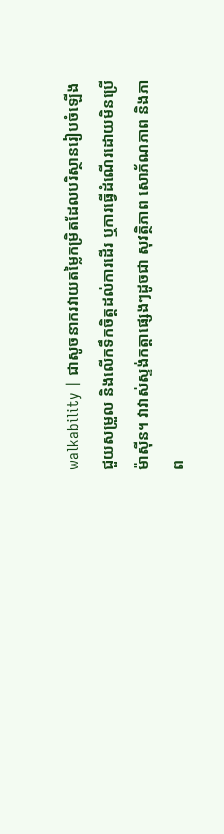walkability | ជាសូចនាករវាយតម្លៃកម្រិតដែលបរិស្ថានរៀបចំឡើងជួយសម្រួល និងលើកទឹកចិត្តដល់ការដើរ ឬការធ្វើដំណើរដោយមិនប្រើម៉ាស៊ីន។ វាវាស់ស្ទង់កត្តាផ្សេងៗដូចជា សុវត្ថិភាព សោភ័ណភាព និងភាព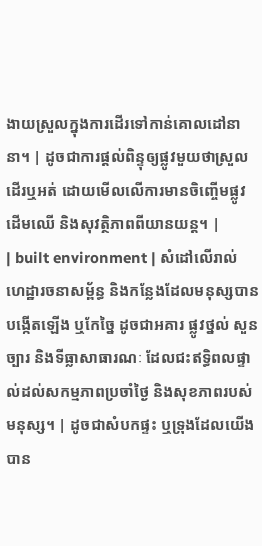ងាយស្រួលក្នុងការដើរទៅកាន់គោលដៅនានា។ | ដូចជាការផ្តល់ពិន្ទុឲ្យផ្លូវមួយថាស្រួលដើរឬអត់ ដោយមើលលើការមានចិញ្ចើមផ្លូវ ដើមឈើ និងសុវត្ថិភាពពីយានយន្ត។ |
| built environment | សំដៅលើរាល់ហេដ្ឋារចនាសម្ព័ន្ធ និងកន្លែងដែលមនុស្សបានបង្កើតឡើង ឬកែច្នៃ ដូចជាអគារ ផ្លូវថ្នល់ សួនច្បារ និងទីធ្លាសាធារណៈ ដែលជះឥទ្ធិពលផ្ទាល់ដល់សកម្មភាពប្រចាំថ្ងៃ និងសុខភាពរបស់មនុស្ស។ | ដូចជាសំបកផ្ទះ ឬទ្រុងដែលយើងបាន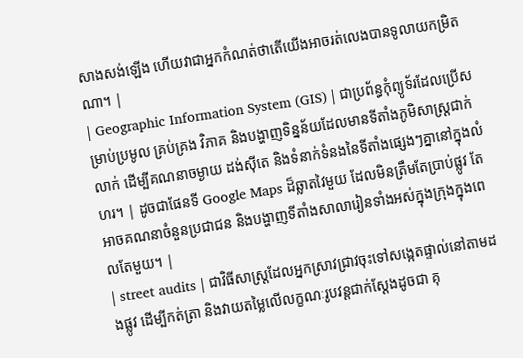សាងសង់ឡើង ហើយវាជាអ្នកកំណត់ថាតើយើងអាចរត់លេងបានទូលាយកម្រិតណា។ |
| Geographic Information System (GIS) | ជាប្រព័ន្ធកុំព្យូទ័រដែលប្រើសម្រាប់ប្រមូល គ្រប់គ្រង វិភាគ និងបង្ហាញទិន្នន័យដែលមានទីតាំងភូមិសាស្ត្រជាក់លាក់ ដើម្បីគណនាចម្ងាយ ដង់ស៊ីតេ និងទំនាក់ទំនងនៃទីតាំងផ្សេងៗគ្នានៅក្នុងលំហរ។ | ដូចជាផែនទី Google Maps ដ៏ឆ្លាតវៃមួយ ដែលមិនត្រឹមតែប្រាប់ផ្លូវ តែអាចគណនាចំនួនប្រជាជន និងបង្ហាញទីតាំងសាលារៀនទាំងអស់ក្នុងក្រុងក្នុងពេលតែមួយ។ |
| street audits | ជាវិធីសាស្ត្រដែលអ្នកស្រាវជ្រាវចុះទៅសង្កេតផ្ទាល់នៅតាមដងផ្លូវ ដើម្បីកត់ត្រា និងវាយតម្លៃលើលក្ខណៈរូបវន្តជាក់ស្តែងដូចជា គុ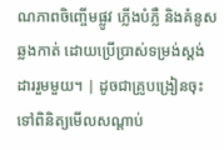ណភាពចិញ្ចើមផ្លូវ ភ្លើងបំភ្លឺ និងគំនូសឆ្លងកាត់ ដោយប្រើប្រាស់ទម្រង់ស្តង់ដាររួមមួយ។ | ដូចជាគ្រូបង្រៀនចុះទៅពិនិត្យមើលសណ្តាប់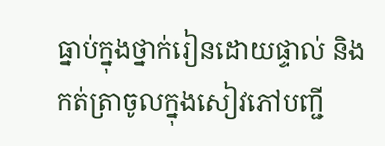ធ្នាប់ក្នុងថ្នាក់រៀនដោយផ្ទាល់ និងកត់ត្រាចូលក្នុងសៀវភៅបញ្ជី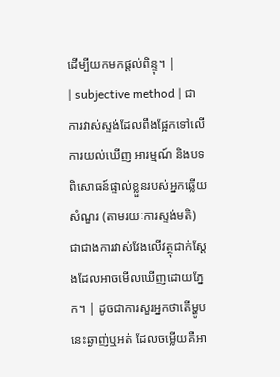ដើម្បីយកមកផ្តល់ពិន្ទុ។ |
| subjective method | ជាការវាស់ស្ទង់ដែលពឹងផ្អែកទៅលើការយល់ឃើញ អារម្មណ៍ និងបទពិសោធន៍ផ្ទាល់ខ្លួនរបស់អ្នកឆ្លើយសំណួរ (តាមរយៈការស្ទង់មតិ) ជាជាងការវាស់វែងលើវត្ថុជាក់ស្តែងដែលអាចមើលឃើញដោយភ្នែក។ | ដូចជាការសួរអ្នកថាតើម្ហូបនេះឆ្ងាញ់ឬអត់ ដែលចម្លើយគឺអា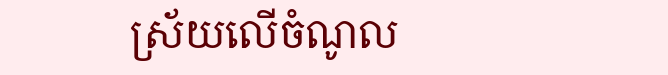ស្រ័យលើចំណូល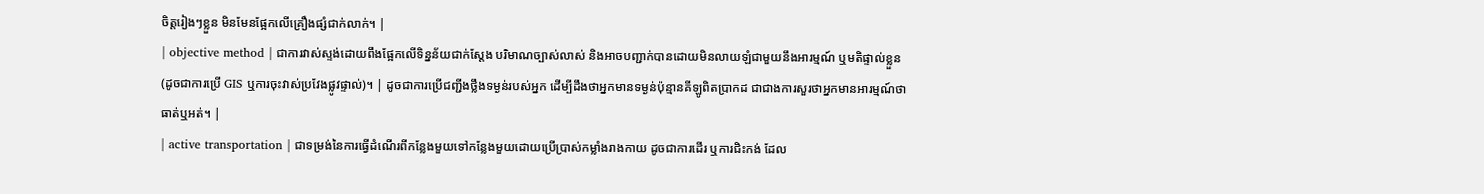ចិត្តរៀងៗខ្លួន មិនមែនផ្អែកលើគ្រឿងផ្សំជាក់លាក់។ |
| objective method | ជាការវាស់ស្ទង់ដោយពឹងផ្អែកលើទិន្នន័យជាក់ស្តែង បរិមាណច្បាស់លាស់ និងអាចបញ្ជាក់បានដោយមិនលាយឡំជាមួយនឹងអារម្មណ៍ ឬមតិផ្ទាល់ខ្លួន (ដូចជាការប្រើ GIS ឬការចុះវាស់ប្រវែងផ្លូវផ្ទាល់)។ | ដូចជាការប្រើជញ្ជីងថ្លឹងទម្ងន់របស់អ្នក ដើម្បីដឹងថាអ្នកមានទម្ងន់ប៉ុន្មានគីឡូពិតប្រាកដ ជាជាងការសួរថាអ្នកមានអារម្មណ៍ថាធាត់ឬអត់។ |
| active transportation | ជាទម្រង់នៃការធ្វើដំណើរពីកន្លែងមួយទៅកន្លែងមួយដោយប្រើប្រាស់កម្លាំងរាងកាយ ដូចជាការដើរ ឬការជិះកង់ ដែល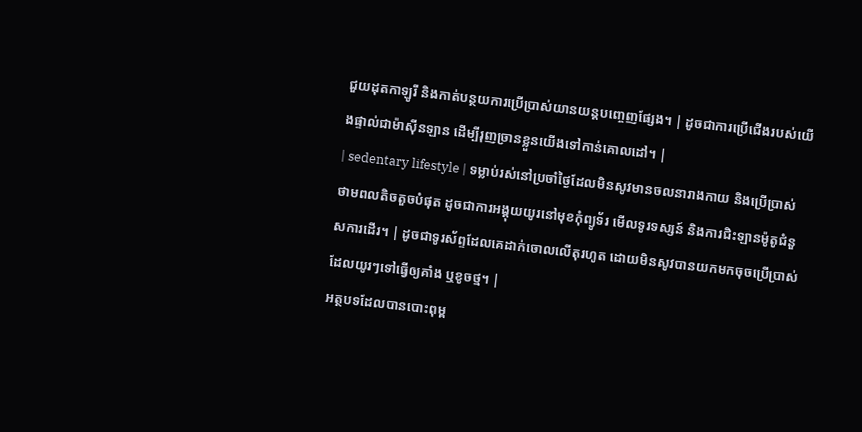ជួយដុតកាឡូរី និងកាត់បន្ថយការប្រើប្រាស់យានយន្តបញ្ចេញផ្សែង។ | ដូចជាការប្រើជើងរបស់យើងផ្ទាល់ជាម៉ាស៊ីនឡាន ដើម្បីរុញច្រានខ្លួនយើងទៅកាន់គោលដៅ។ |
| sedentary lifestyle | ទម្លាប់រស់នៅប្រចាំថ្ងៃដែលមិនសូវមានចលនារាងកាយ និងប្រើប្រាស់ថាមពលតិចតួចបំផុត ដូចជាការអង្គុយយូរនៅមុខកុំព្យូទ័រ មើលទូរទស្សន៍ និងការជិះឡានម៉ូតូជំនួសការដើរ។ | ដូចជាទូរស័ព្ទដែលគេដាក់ចោលលើតុរហូត ដោយមិនសូវបានយកមកចុចប្រើប្រាស់ ដែលយូរៗទៅធ្វើឲ្យគាំង ឬខូចថ្ម។ |
អត្ថបទដែលបានបោះពុម្ព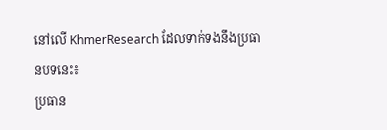នៅលើ KhmerResearch ដែលទាក់ទងនឹងប្រធានបទនេះ៖
ប្រធាន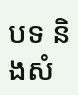បទ និងសំ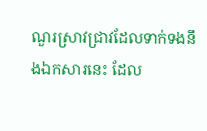ណួរស្រាវជ្រាវដែលទាក់ទងនឹងឯកសារនេះ ដែល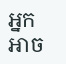អ្នកអាច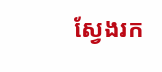ស្វែងរក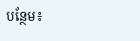បន្ថែម៖